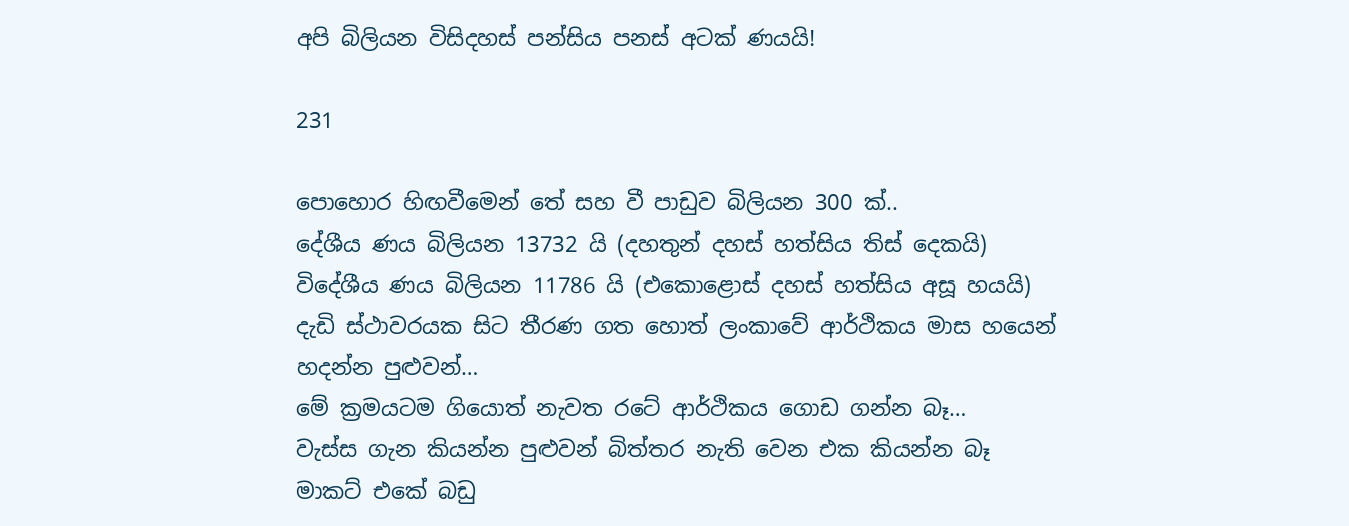අපි බිලියන විසිදහස් පන්සිය පනස් අටක් ණයයි!

231

පොහොර හිඟවීමෙන් තේ සහ වී පාඩුව බිලියන 300 ක්..
දේශීය ණය බිලියන 13732 යි (දහතුන් දහස් හත්සිය තිස් දෙකයි)
විදේශීය ණය බිලියන 11786 යි (එකොළොස් දහස් හත්සිය අසූ හයයි)
දැඩි ස්ථාවරයක සිට තීරණ ගත හොත් ලංකාවේ ආර්ථිකය මාස හයෙන් හදන්න පුළුවන්…
මේ ක්‍රමයටම ගියොත් නැවත රටේ ආර්ථිකය ගොඩ ගන්න බෑ…
වැස්ස ගැන කියන්න පුළුවන් බිත්තර නැති වෙන එක කියන්න බෑ
මාකට් එකේ බඩු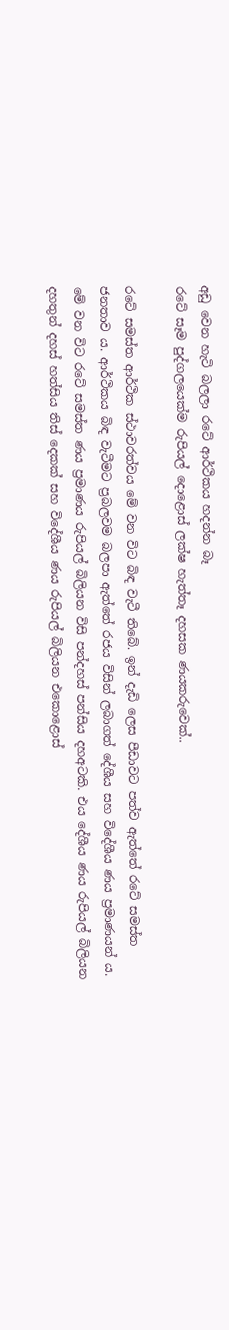අඩු වෙන හැටි බලලා රටේ ආර්ථිකය හදන්න බෑ
රටේ සෑම පුද්ගලයෙක්ම රුපියල් දොළොස් ලක්ෂ හැත්තෑ දහසක ණයකරුවෙක්..

රටේ සමස්ත ආර්ථික ස්ථාවරත්වය මේ වන විට බිඳ වැටී තිබේ. ඉන් දැඩි ලෙස පීඩාවට පත්ව ඇත්තේ රටේ සමස්ත ජනතාව ය. ආර්ථිකය බිඳ වැටීමට ප්‍රබලවම බලපා ඇත්තේ රජය විසින් ලබාගත් දේශීය සහ විදේශීය ණය ප්‍රමාණයන් ය. මේ වන විට රටේ සමස්ත ණය ප්‍රමාණය රුපියල් බිලියන විසි පන්දහස් පන්සිය දහඅටකි. එය දේශීය ණය රුපියල් බිලියන දහතුන් දහස් හත්සිය තිස් දෙකක් සහ විදේශීය ණය රුපියල් බිලියන එකොළොස්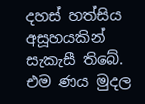දහස් හත්සිය අසූහයකින් සැකැසී තිබේ. එම ණය මුදල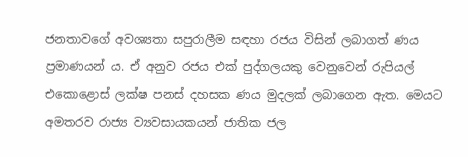ජනතාවගේ අවශ්‍යතා සපුරාලීම සඳහා රජය විසින් ලබාගත් ණය ප්‍රමාණයන් ය. ඒ අනුව රජය එක් පුද්ගලයකු වෙනුවෙන් රුපියල් එකොළොස් ලක්ෂ පනස් දහසක ණය මුදලක් ලබාගෙන ඇත. මෙයට අමතරව රාජ්‍ය ව්‍යවසායකයන් ජාතික ජල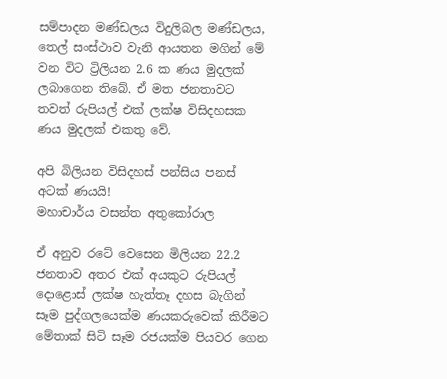සම්පාදන මණ්ඩලය විදුලිබල මණ්ඩලය, තෙල් සංස්ථාව වැනි ආයතන මගින් මේ වන විට ට්‍රිලියන 2.6 ක ණය මුදලක් ලබාගෙන තිබේ. ඒ මත ජනතාවට තවත් රුපියල් එක් ලක්ෂ විසිදහසක ණය මුදලක් එකතු වේ.

අපි බිලියන විසිදහස් පන්සිය පනස් අටක් ණයයි!
මහාචාර්ය වසන්ත අතුකෝරාල

ඒ අනුව රටේ වෙසෙන මිලියන 22.2 ජනතාව අතර එක් අයකුට රුපියල් දොළොස් ලක්ෂ හැත්තෑ දහස බැගින් සෑම පුද්ගලයෙක්ම ණයකරුවෙක් කිරීමට මේතාක් සිටි සෑම රජයක්ම පියවර ගෙන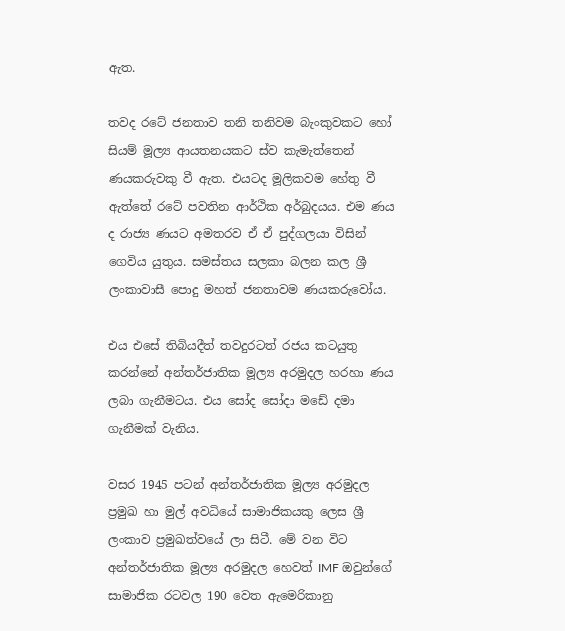ඇත.

තවද රටේ ජනතාව තනි තනිවම බැංකුවකට හෝ සියම් මූල්‍ය ආයතනයකට ස්ව කැමැත්තෙන් ණයකරුවකු වී ඇත. එයටද මූලිකවම හේතු වී ඇත්තේ රටේ පවතින ආර්ථික අර්බුදයය. එම ණය ද රාජ්‍ය ණයට අමතරව ඒ ඒ පුද්ගලයා විසින් ගෙවිය යුතුය. සමස්තය සලකා බලන කල ශ්‍රී ලංකාවාසී පොදු මහත් ජනතාවම ණයකරුවෝය.

එය එසේ තිබියදීත් තවදුරටත් රජය කටයුතු කරන්නේ අන්තර්ජාතික මූල්‍ය අරමුදල හරහා ණය ලබා ගැනීමටය. එය සෝද සෝදා මඩේ දමා ගැනීමක් වැනිය.

වසර 1945 පටන් අන්තර්ජාතික මූල්‍ය අරමුදල ප්‍රමුඛ හා මුල් අවධියේ සාමාජිකයකු ලෙස ශ්‍රී ලංකාව ප්‍රමුඛත්වයේ ලා සිටී. මේ වන විට අන්තර්ජාතික මූල්‍ය අරමුදල හෙවත් IMF ඔවුන්ගේ සාමාජික රටවල 190 වෙත ඇමෙරිකානු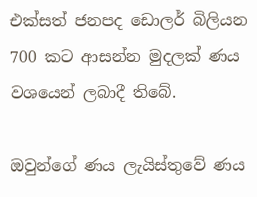එක්සත් ජනපද ඩොලර් බිලියන 700 කට ආසන්න මුදලක් ණය වශයෙන් ලබාදී තිබේ.

ඔවුන්ගේ ණය ලැයිස්තුවේ ණය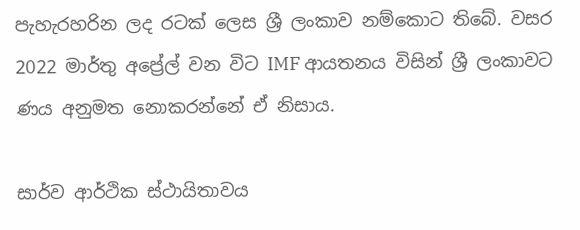පැහැරහරින ලද රටක් ලෙස ශ්‍රී ලංකාව නම්කොට තිබේ. වසර 2022 මාර්තු අප්‍රේල් වන විට IMF ආයතනය විසින් ශ්‍රී ලංකාවට ණය අනුමත නොකරන්නේ ඒ නිසාය.

සාර්ව ආර්ථික ස්ථායිතාවය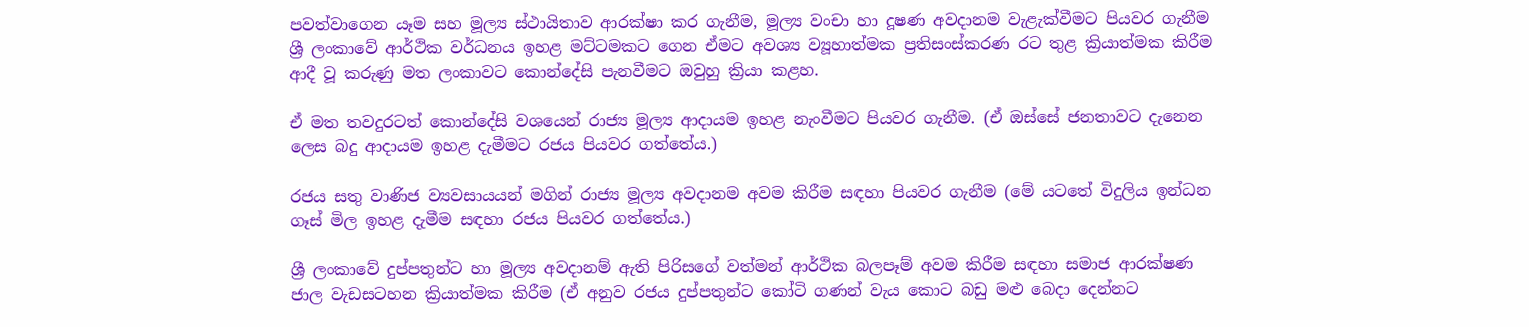පවත්වාගෙන යෑම සහ මූල්‍ය ස්ථායිතාව ආරක්ෂා කර ගැනීම, මූල්‍ය වංචා හා දූෂණ අවදානම වැළැක්වීමට පියවර ගැනීම ශ්‍රී ලංකාවේ ආර්ථික වර්ධනය ඉහළ මට්ටමකට ගෙන ඒමට අවශ්‍ය ව්‍යූහාත්මක ප්‍රතිසංස්කරණ රට තුළ ක්‍රියාත්මක කිරීම ආදී වූ කරුණු මත ලංකාවට කොන්දේසි පැනවීමට ඔවුහු ක්‍රියා කළහ.

ඒ මත තවදුරටත් කොන්දේසි වශයෙන් රාජ්‍ය මූල්‍ය ආදායම ඉහළ නැංවීමට පියවර ගැනීම. (ඒ ඔස්සේ ජනතාවට දැනෙන ලෙස බදු ආදායම ඉහළ දැමීමට රජය පියවර ගත්තේය.)

රජය සතු වාණිජ ව්‍යවසායයන් මගින් රාජ්‍ය මූල්‍ය අවදානම අවම කිරීම සඳහා පියවර ගැනීම (මේ යටතේ විදුලිය ඉන්ධන ගෑස් මිල ඉහළ දැමීම සඳහා රජය පියවර ගත්තේය.)

ශ්‍රී ලංකාවේ දුප්පතුන්ට හා මූල්‍ය අවදානම් ඇති පිරිසගේ වත්මන් ආර්ථික බලපෑම් අවම කිරීම සඳහා සමාජ ආරක්ෂණ ජාල වැඩසටහන ක්‍රියාත්මක කිරීම (ඒ අනුව රජය දුප්පතුන්ට කෝටි ගණන් වැය කොට බඩු මළු බෙදා දෙන්නට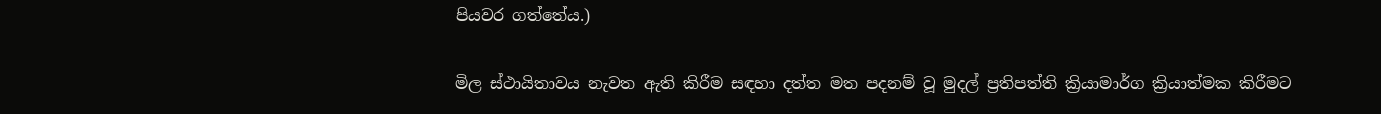පියවර ගත්තේය.)

මිල ස්ථායිතාවය නැවත ඇති කිරීම සඳහා දත්ත මත පදනම් වූ මුදල් ප්‍රතිපත්ති ක්‍රියාමාර්ග ක්‍රියාත්මක කිරීමට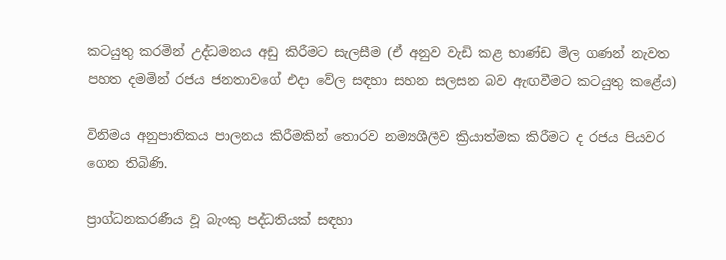කටයුතු කරමින් උද්ධමනය අඩු කිරීමට සැලසීම (ඒ අනුව වැඩි කළ භාණ්ඩ මිල ගණන් නැවත පහත දමමින් රජය ජනතාවගේ එදා වේල සඳහා සහන සලසන බව ඇඟවීමට කටයුතු කළේය)

විනිමය අනුපාතිකය පාලනය කිරීමකින් තොරව නම්‍යශීලීව ක්‍රියාත්මක කිරීමට ද රජය පියවර ගෙන තිබිණි.

ප්‍රාග්ධනකරණීය වූ බැංකු පද්ධතියක් සඳහා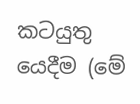කටයුතු යෙදීම (මේ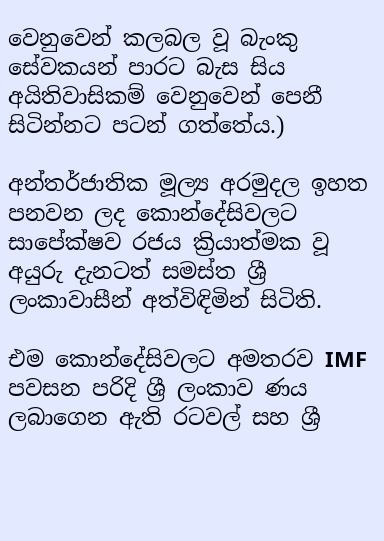වෙනුවෙන් කලබල වූ බැංකු සේවකයන් පාරට බැස සිය අයිතිවාසිකම් වෙනුවෙන් පෙනී සිටින්නට පටන් ගත්තේය.)

අන්තර්ජාතික මූල්‍ය අරමුදල ඉහත පනවන ලද කොන්දේසිවලට සාපේක්ෂව රජය ක්‍රියාත්මක වූ අයුරු දැනටත් සමස්ත ශ්‍රී ලංකාවාසීන් අත්විඳිමින් සිටිති.

එම කොන්දේසිවලට අමතරව IMF පවසන පරිදි ශ්‍රී ලංකාව ණය ලබාගෙන ඇති රටවල් සහ ශ්‍රී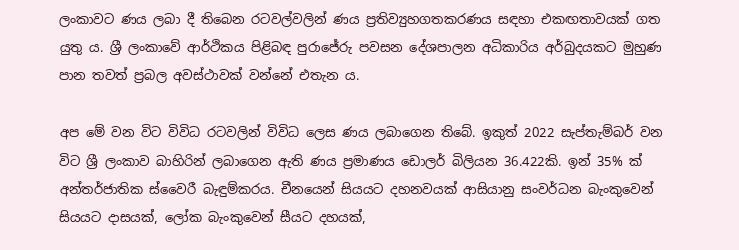ලංකාවට ණය ලබා දී තිබෙන රටවල්වලින් ණය ප්‍රතිව්‍යුහගතකරණය සඳහා එකඟතාවයක් ගත යුතු ය. ශ්‍රී ලංකාවේ ආර්ථිකය පිළිබඳ පුරාජේරු පවසන දේශපාලන අධිකාරිය අර්බුදයකට මුහුණ පාන තවත් ප්‍රබල අවස්ථාවක් වන්නේ එතැන ය.

අප මේ වන විට විවිධ රටවලින් විවිධ ලෙස ණය ලබාගෙන තිබේ. ඉකුත් 2022 සැප්තැම්බර් වන විට ශ්‍රී ලංකාව බාහිරින් ලබාගෙන ඇති ණය ප්‍රමාණය ඩොලර් බිලියන 36.422කි. ඉන් 35% ක් අන්තර්ජාතික ස්වෛරී බැඳුම්කරය. චීනයෙන් සියයට දහනවයක් ආසියානු සංවර්ධන බැංකුවෙන් සියයට දාසයක්, ලෝක බැංකුවෙන් සීයට දහයක්,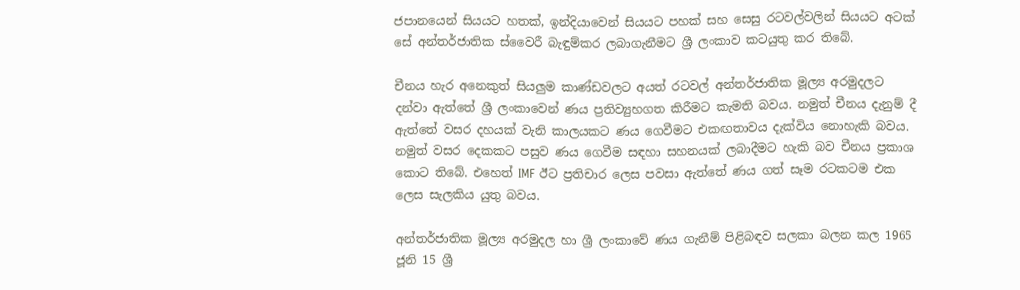ජපානයෙන් සියයට හතක්, ඉන්දියාවෙන් සියයට පහක් සහ සෙසු රටවල්වලින් සියයට අටක් සේ අන්තර්ජාතික ස්වෛරී බැඳුම්කර ලබාගැනීමට ශ්‍රී ලංකාව කටයුතු කර තිබේ.

චීනය හැර අනෙකුත් සියලුම කාණ්ඩවලට අයත් රටවල් අන්තර්ජාතික මූල්‍ය අරමුදලට දන්වා ඇත්තේ ශ්‍රී ලංකාවෙන් ණය ප්‍රතිව්‍යුහගත කිරීමට කැමති බවය. නමුත් චීනය දැනුම් දී ඇත්තේ වසර දහයක් වැනි කාලයකට ණය ගෙවීමට එකඟතාවය දැක්විය නොහැකි බවය. නමුත් වසර දෙකකට පසුව ණය ගෙවීම සඳහා සහනයක් ලබාදීමට හැකි බව චීනය ප්‍රකාශ කොට තිබේ. එහෙත් IMF ඊට ප්‍රතිචාර ලෙස පවසා ඇත්තේ ණය ගත් සෑම රටකටම එක ලෙස සැලකිය යුතු බවය.

අන්තර්ජාතික මූල්‍ය අරමුදල හා ශ්‍රී ලංකාවේ ණය ගැනීම් පිළිබඳව සලකා බලන කල 1965 ජූනි 15 ශ්‍රී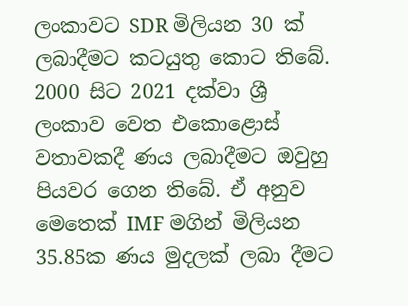ලංකාවට SDR මිලියන 30 ක් ලබාදීමට කටයුතු කොට තිබේ. 2000 සිට 2021 දක්වා ශ්‍රී ලංකාව වෙත එකොළොස් වතාවකදී ණය ලබාදීමට ඔවුහු පියවර ගෙන තිබේ. ඒ අනුව මෙතෙක් IMF මගින් මිලියන 35.85ක ණය මුදලක් ලබා දීමට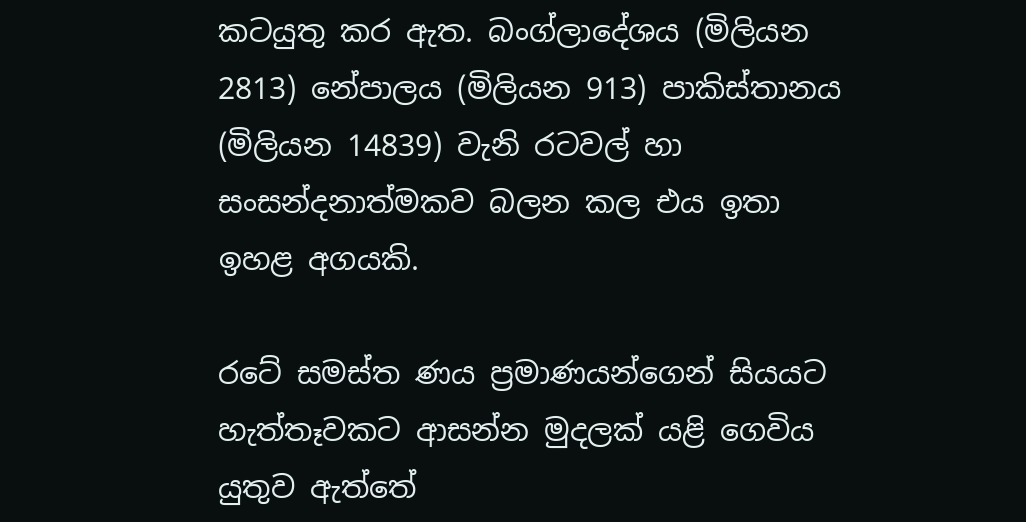කටයුතු කර ඇත. බංග්ලාදේශය (මිලියන 2813) නේපාලය (මිලියන 913) පාකිස්තානය (මිලියන 14839) වැනි රටවල් හා සංසන්දනාත්මකව බලන කල එය ඉතා ඉහළ අගයකි.

රටේ සමස්ත ණය ප්‍රමාණයන්ගෙන් සියයට හැත්තෑවකට ආසන්න මුදලක් යළි ගෙවිය යුතුව ඇත්තේ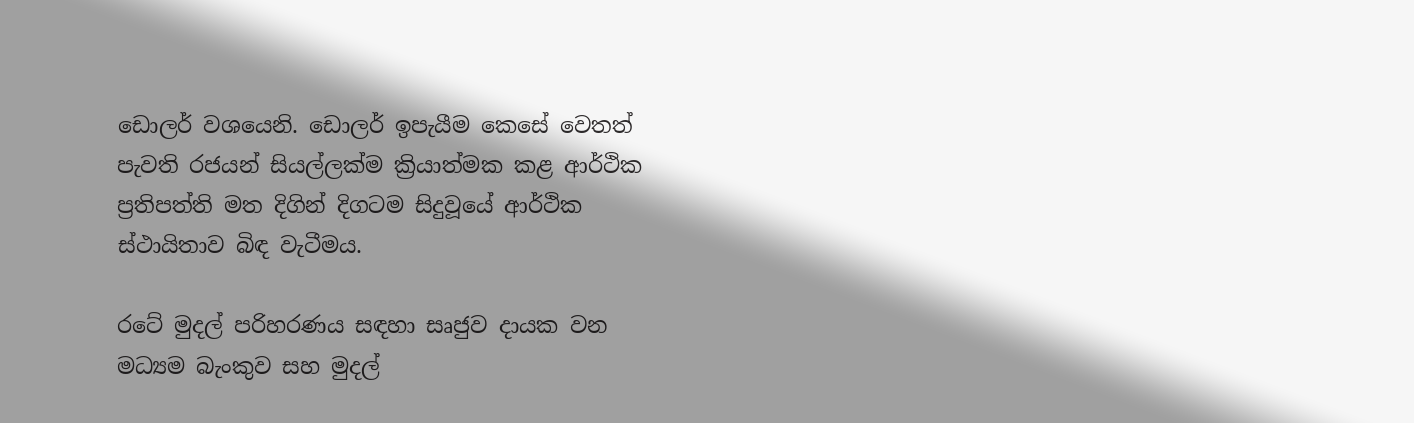ඩොලර් වශයෙනි. ඩොලර් ඉපැයීම කෙසේ වෙතත් පැවති රජයන් සියල්ලක්ම ක්‍රියාත්මක කළ ආර්ථික ප්‍රතිපත්ති මත දිගින් දිගටම සිදුවූයේ ආර්ථික ස්ථායිතාව බිඳ වැටීමය.

රටේ මුදල් පරිහරණය සඳහා සෘජුව දායක වන මධ්‍යම බැංකුව සහ මුදල්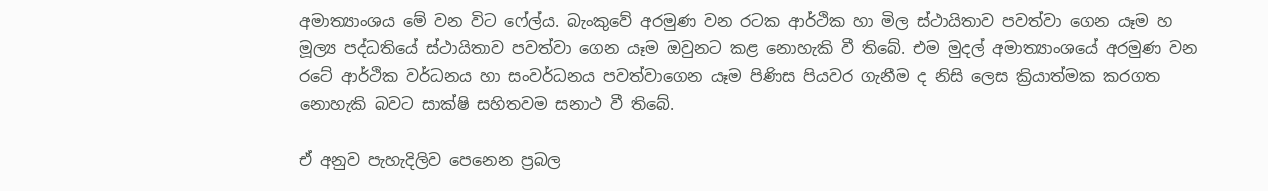අමාත්‍යාංශය මේ වන විට ෆේල්ය. බැංකුවේ අරමුණ වන රටක ආර්ථික හා මිල ස්ථායිතාව පවත්වා ගෙන යෑම හ මූල්‍ය පද්ධතියේ ස්ථායිතාව පවත්වා ගෙන යෑම ඔවුනට කළ නොහැකි වී තිබේ. එම මුදල් අමාත්‍යාංශයේ අරමුණ වන රටේ ආර්ථික වර්ධනය හා සංවර්ධනය පවත්වාගෙන යෑම පිණිස පියවර ගැනීම ද නිසි ලෙස ක්‍රියාත්මක කරගත නොහැකි බවට සාක්ෂි සහිතවම සනාථ වී තිබේ.

ඒ අනුව පැහැදිලිව පෙනෙන ප්‍රබල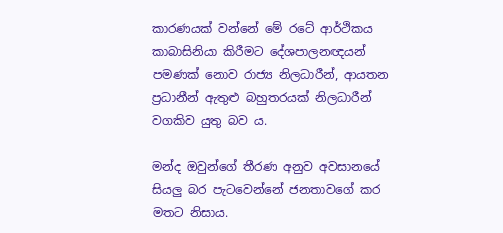කාරණයක් වන්නේ මේ රටේ ආර්ථිකය කාබාසිනියා කිරීමට දේශපාලනඥයන් පමණක් නොව රාජ්‍ය නිලධාරීන්, ආයතන ප්‍රධානීන් ඇතුළු බහුතරයක් නිලධාරීන් වගකිව යුතු බව ය.

මන්ද ඔවුන්ගේ තීරණ අනුව අවසානයේ සියලු බර පැටවෙන්නේ ජනතාවගේ කර මතට නිසාය.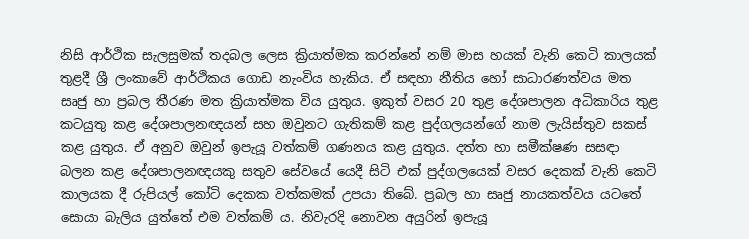නිසි ආර්ථික සැලසුමක් තදබල ලෙස ක්‍රියාත්මක කරන්නේ නම් මාස හයක් වැනි කෙටි කාලයක් තුළදී ශ්‍රී ලංකාවේ ආර්ථිකය ගොඩ නැංවිය හැකිය. ඒ සඳහා නීතිය හෝ සාධාරණත්වය මත සෘජු හා ප්‍රබල තීරණ මත ක්‍රියාත්මක විය යුතුය. ඉකුත් වසර 20 තුළ දේශපාලන අධිකාරිය තුළ කටයුතු කළ දේශපාලනඥයන් සහ ඔවුනට ගැතිකම් කළ පුද්ගලයන්ගේ නාම ලැයිස්තුව සකස් කළ යුතුය. ඒ අනුව ඔවුන් ඉපැයූ වත්කම් ගණනය කළ යුතුය. දත්ත හා සමීක්ෂණ සසඳා බලන කළ දේශපාලනඥයකු සතුව සේවයේ යෙදී සිටි එක් පුද්ගලයෙක් වසර දෙකක් වැනි කෙටි කාලයක දී රුපියල් කෝටි දෙකක වත්කමක් උපයා තිබේ. ප්‍රබල හා සෘජු නායකත්වය යටතේ සොයා බැලිය යුත්තේ එම වත්කම් ය. නිවැරදි නොවන අයුරින් ඉපැයූ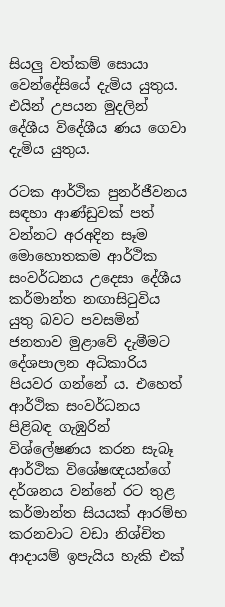සියලු වත්කම් සොයා වෙන්දේසියේ දැමිය යුතුය. එයින් උපයන මුදලින් දේශීය විදේශීය ණය ගෙවා දැමිය යුතුය.

රටක ආර්ථික පුනර්ජීවනය සඳහා ආණ්ඩුවක් පත් වන්නට අරඅදින සෑම මොහොතකම ආර්ථික සංවර්ධනය උදෙසා දේශීය කර්මාන්ත නඟාසිටුවිය යුතු බවට පවසමින් ජනතාව මුළාවේ දැමීමට දේශපාලන අධිකාරිය පියවර ගන්නේ ය. එහෙත් ආර්ථික සංවර්ධනය පිළිබඳ ගැඹුරින් විශ්ලේෂණය කරන සැබෑ ආර්ථික විශේෂඥයන්ගේ දර්ශනය වන්නේ රට තුළ කර්මාන්ත සියයක් ආරම්භ කරනවාට වඩා නිශ්චිත ආදායම් ඉපැයිය හැකි එක්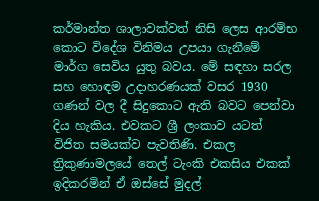කර්මාන්ත ශාලාවක්වත් නිසි ලෙස ආරම්භ කොට විදේශ විනිමය උපයා ගැනීමේ මාර්ග සෙවිය යුතු බවය. මේ සඳහා සරල සහ හොඳම උදාහරණයක් වසර 1930 ගණන් වල දී සිදුකොට ඇති බවට පෙන්වා දිය හැකිය. එවකට ශ්‍රී ලංකාව යටත් විජිත සමයක්ව පැවතිණි. එකල ත්‍රිකුණාමලයේ තෙල් ටැංකි එකසිය එකක් ඉදිකරමින් ඒ ඔස්සේ මුදල්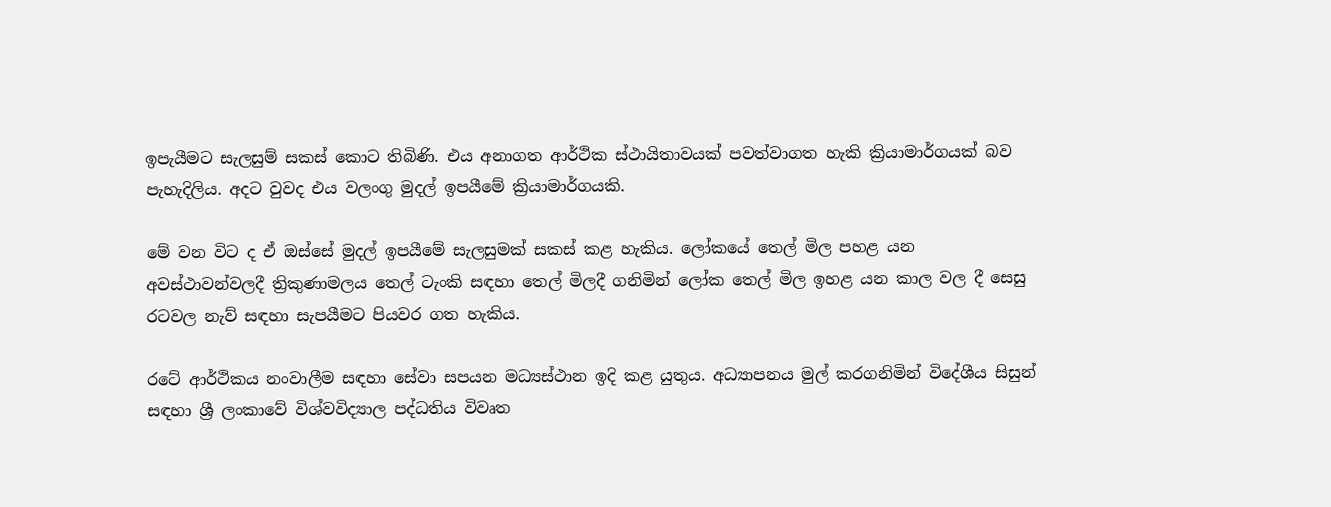ඉපැයීමට සැලසුම් සකස් කොට තිබිණි. එය අනාගත ආර්ථික ස්ථායිතාවයක් පවත්වාගත හැකි ක්‍රියාමාර්ගයක් බව පැහැදිලිය. අදට වුවද එය වලංගු මුදල් ඉපයීමේ ක්‍රියාමාර්ගයකි.

මේ වන විට ද ඒ ඔස්සේ මුදල් ඉපයීමේ සැලසුමක් සකස් කළ හැකිය. ලෝකයේ තෙල් මිල පහළ යන අවස්ථාවන්වලදී ත්‍රිකුණාමලය තෙල් ටැංකි සඳහා තෙල් මිලදී ගනිමින් ලෝක තෙල් මිල ඉහළ යන කාල වල දී සෙසු රටවල නැව් සඳහා සැපයීමට පියවර ගත හැකිය.

රටේ ආර්ථිකය නංවාලීම සඳහා සේවා සපයන මධ්‍යස්ථාන ඉදි කළ යුතුය. අධ්‍යාපනය මුල් කරගනිමින් විදේශීය සිසුන් සඳහා ශ්‍රී ලංකාවේ විශ්වවිද්‍යාල පද්ධතිය විවෘත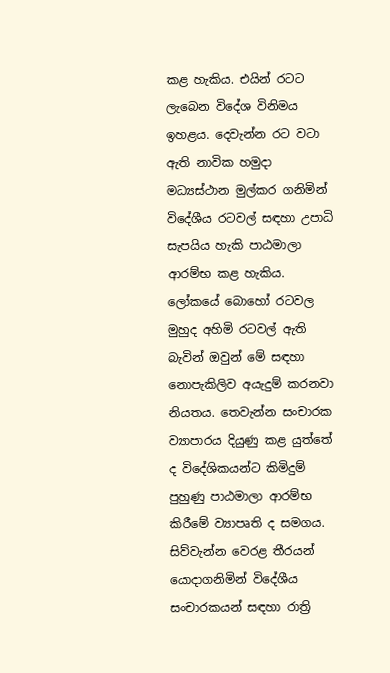කළ හැකිය. එයින් රටට ලැබෙන විදේශ විනිමය ඉහළය. දෙවැන්න රට වටා ඇති නාවික හමුදා මධ්‍යස්ථාන මුල්කර ගනිමින් විදේශීය රටවල් සඳහා උපාධි සැපයිය හැකි පාඨමාලා ආරම්භ කළ හැකිය. ලෝකයේ බොහෝ රටවල මුහුද අහිමි රටවල් ඇති බැවින් ඔවුන් මේ සඳහා නොපැකිලිව අයැදුම් කරනවා නියතය. තෙවැන්න සංචාරක ව්‍යාපාරය දියුණු කළ යුත්තේ ද විදේශිකයන්ට කිමිදුම් පුහුණු පාඨමාලා ආරම්භ කිරීමේ ව්‍යාපෘති ද සමගය. සිව්වැන්න වෙරළ තීරයන් යොදාගනිමින් විදේශීය සංචාරකයන් සඳහා රාත්‍රි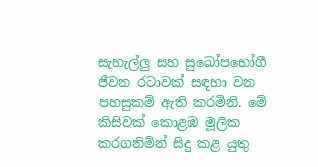සැහැල්ලු සහ සුඛෝපභෝගී ජීවන රටාවක් සඳහා වන පහසුකම් ඇති කරමිනි. මේ කිසිවක් කොළඹ මූලික කරගනිමින් සිදු කළ යුතු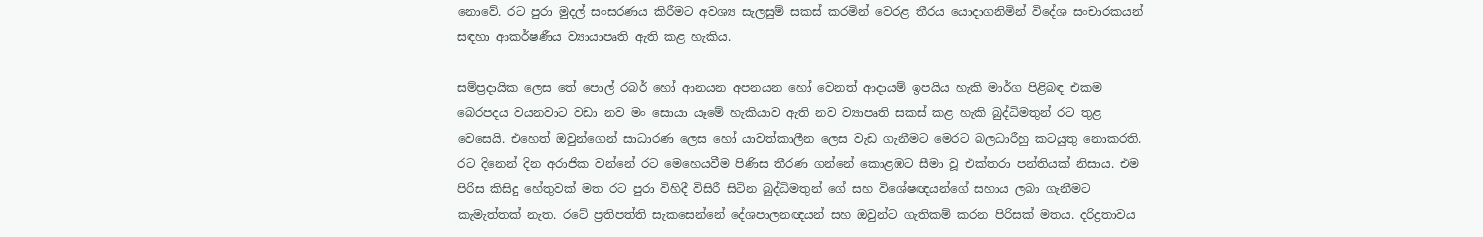නොවේ. රට පුරා මුදල් සංසරණය කිරීමට අවශ්‍ය සැලසුම් සකස් කරමින් වෙරළ තීරය යොදාගනිමින් විදේශ සංචාරකයන් සඳහා ආකර්ෂණීය ව්‍යායාපෘති ඇති කළ හැකිය.

සම්ප්‍රදායික ලෙස තේ පොල් රබර් හෝ ආනයන අපනයන හෝ වෙනත් ආදායම් ඉපයිය හැකි මාර්ග පිළිබඳ එකම බෙරපදය වයනවාට වඩා නව මං සොයා යෑමේ හැකියාව ඇති නව ව්‍යාපෘති සකස් කළ හැකි බුද්ධිමතුන් රට තුළ වෙසෙයි. එහෙත් ඔවුන්ගෙන් සාධාරණ ලෙස හෝ යාවත්කාලීන ලෙස වැඩ ගැනීමට මෙරට බලධාරීහු කටයුතු නොකරති. රට දිනෙන් දින අරාජික වන්නේ රට මෙහෙයවීම පිණිස තීරණ ගන්නේ කොළඹට සීමා වූ එක්තරා පන්තියක් නිසාය. එම පිරිස කිසිදු හේතුවක් මත රට පුරා විහිදී විසිරී සිටින බුද්ධිමතුන් ගේ සහ විශේෂඥයන්ගේ සහාය ලබා ගැනීමට කැමැත්තක් නැත. රටේ ප්‍රතිපත්ති සැකසෙන්නේ දේශපාලනඥයන් සහ ඔවුන්ට ගැතිකම් කරන පිරිසක් මතය. දරිද්‍රතාවය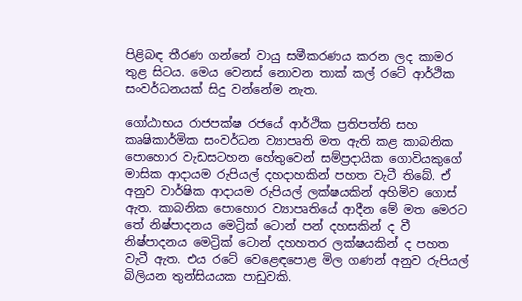පිළිබඳ තීරණ ගන්නේ වායු සමීකරණය කරන ලද කාමර තුළ සිටය. මෙය වෙනස් නොවන තාක් කල් රටේ ආර්ථික සංවර්ධනයක් සිදු වන්නේම නැත.

ගෝඨාභය රාජපක්ෂ රජයේ ආර්ථික ප්‍රතිපත්ති සහ කෘෂිකාර්මික සංවර්ධන ව්‍යාපෘති මත ඇති කළ කාබනික පොහොර වැඩසටහන හේතුවෙන් සම්ප්‍රදායික ගොවියකුගේ මාසික ආදායම රුපියල් දහදාහකින් පහත වැටී තිබේ. ඒ අනුව වාර්ෂික ආදායම රුපියල් ලක්ෂයකින් අහිමිව ගොස් ඇත. කාබනික පොහොර ව්‍යාපෘතියේ ආදීන මේ මත මෙරට තේ නිෂ්පාදනය මෙට්‍රික් ටොන් පන් දහසකින් ද වී නිෂ්පාදනය මෙට්‍රික් ටොන් දහහතර ලක්ෂයකින් ද පහත වැටී ඇත. එය රටේ වෙළෙඳපොළ මිල ගණන් අනුව රුපියල් බිලියන තුන්සියයක පාඩුවකි.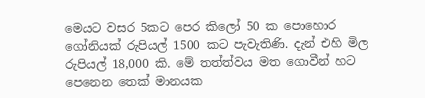මෙයට වසර 5කට පෙර කිලෝ 50 ක පොහොර ගෝනියක් රුපියල් 1500 කට පැවැතිණි. දැන් එහි මිල රුපියල් 18,000 කි. මේ තත්ත්වය මත ගොවීන් හට පෙනෙන තෙක් මානයක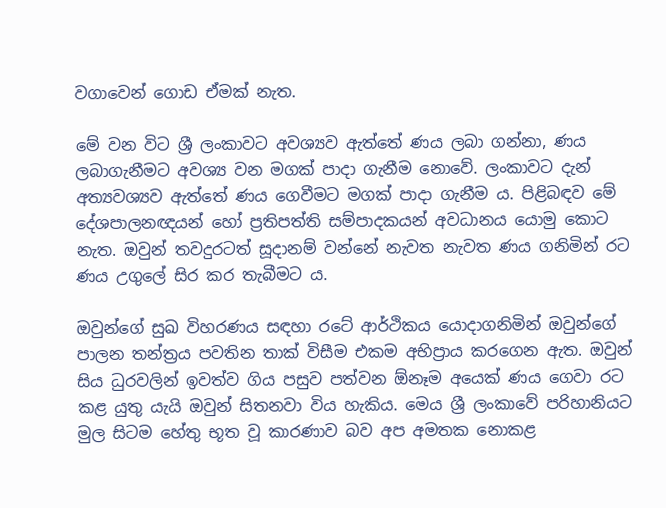වගාවෙන් ගොඩ ඒමක් නැත.

මේ වන විට ශ්‍රී ලංකාවට අවශ්‍යව ඇත්තේ ණය ලබා ගන්නා, ණය ලබාගැනීමට අවශ්‍ය වන මගක් පාදා ගැනීම නොවේ. ලංකාවට දැන් අත්‍යවශ්‍යව ඇත්තේ ණය ගෙවීමට මගක් පාදා ගැනීම ය. පිළිබඳව මේ දේශපාලනඥයන් හෝ ප්‍රතිපත්ති සම්පාදකයන් අවධානය යොමු කොට නැත. ඔවුන් තවදුරටත් සූදානම් වන්නේ නැවත නැවත ණය ගනිමින් රට ණය උගුලේ සිර කර තැබීමට ය.

ඔවුන්ගේ සුඛ විහරණය සඳහා රටේ ආර්ථිකය යොදාගනිමින් ඔවුන්ගේ පාලන තන්ත්‍රය පවතින තාක් විසීම එකම අභිප්‍රාය කරගෙන ඇත. ඔවුන් සිය ධුරවලින් ඉවත්ව ගිය පසුව පත්වන ඕනෑම අයෙක් ණය ගෙවා රට කළ යුතු යැයි ඔවුන් සිතනවා විය හැකිය. මෙය ශ්‍රී ලංකාවේ පරිහානියට මුල සිටම හේතු භූත වූ කාරණාව බව අප අමතක නොකළ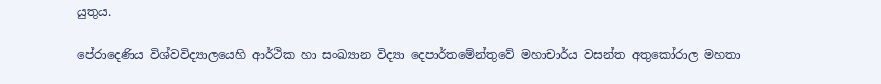යුතුය.

පේරාදෙණිය විශ්වවිද්‍යාලයෙහි ආර්ථික හා සංඛ්‍යාන විද්‍යා දෙපාර්තමේන්තුවේ මහාචාර්ය වසන්ත අතුකෝරාල මහතා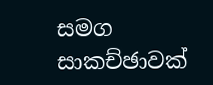සමග සාකච්ඡාවක්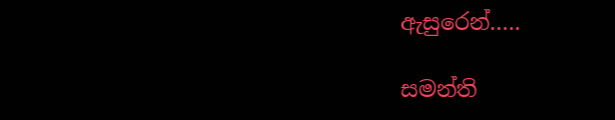ඇසුරෙන්…..

සමන්ති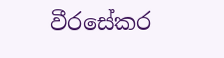වීරසේකර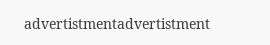advertistmentadvertistment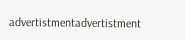advertistmentadvertistment